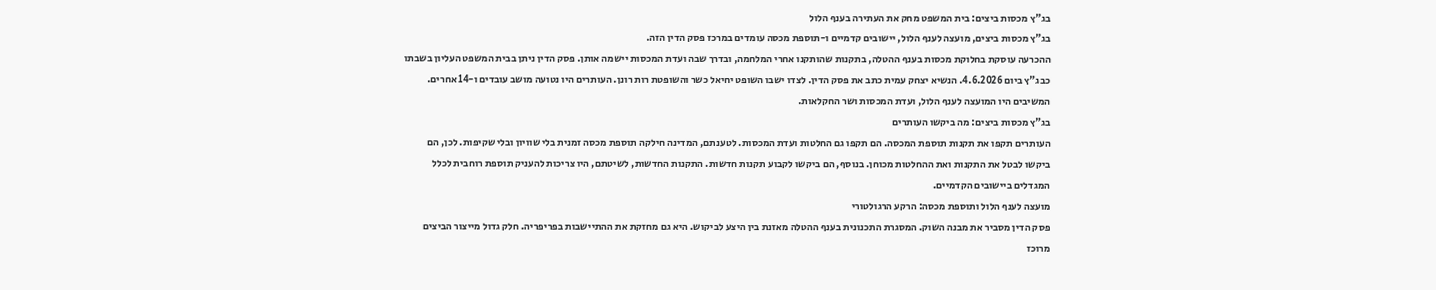בג"ץ מכסות ביצים: בית המשפט מחק את העתירה בענף הלול
בג"ץ מכסות ביצים, מועצה לענף הלול, יישובים קדמיים ו-תוספת מכסה עומדים במרכז פסק הדין הזה.
ההכרעה עוסקת בחלוקת מכסות בענף ההטלה, בתקנות שהותקנו אחרי המלחמה, ובדרך שבה ועדת המכסות יישמה אותן. פסק הדין ניתן בבית המשפט העליון בשבתו כבג"ץ ביום 4.6.2026. הנשיא יצחק עמית כתב את פסק הדין. לצדו ישבו השופט יחיאל כשר והשופטת רות רונן. העותרים היו נטועה מושב עובדים ו-14 אחרים. המשיבים היו המועצה לענף הלול, ועדת המכסות ושר החקלאות.
בג"ץ מכסות ביצים: מה ביקשו העותרים
העותרים תקפו את תקנות תוספת המכסה. הם תקפו גם החלטות ועדת המכסות. לטענתם, המדינה חילקה תוספת מכסה זמנית בלי שוויון ובלי שקיפות. לכן, הם ביקשו לבטל את התקנות ואת ההחלטות מכוחן. בנוסף, הם ביקשו לקבוע תקנות חדשות. התקנות החדשות, לשיטתם, היו צריכות להעניק תוספת רוחבית לכלל המגדלים ביישובים הקדמיים.
מועצה לענף הלול ותוספת מכסה: הרקע הרגולטורי
פסק הדין מסביר את מבנה השוק. המסגרת התכנונית בענף ההטלה מאזנת בין היצע לביקוש. היא גם מחזקת את ההתיישבות בפריפריה. חלק גדול מייצור הביצים מרוכז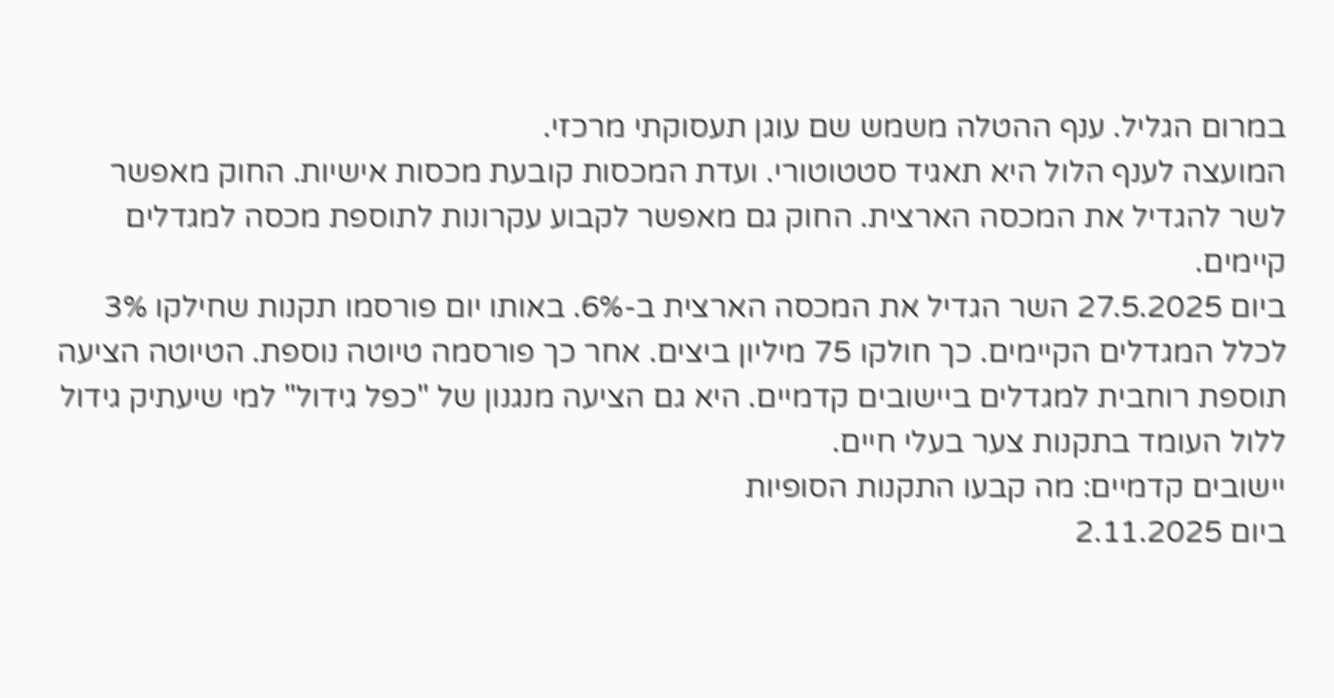במרום הגליל. ענף ההטלה משמש שם עוגן תעסוקתי מרכזי.
המועצה לענף הלול היא תאגיד סטטוטורי. ועדת המכסות קובעת מכסות אישיות. החוק מאפשר לשר להגדיל את המכסה הארצית. החוק גם מאפשר לקבוע עקרונות לתוספת מכסה למגדלים קיימים.
ביום 27.5.2025 השר הגדיל את המכסה הארצית ב-6%. באותו יום פורסמו תקנות שחילקו 3% לכלל המגדלים הקיימים. כך חולקו 75 מיליון ביצים. אחר כך פורסמה טיוטה נוספת. הטיוטה הציעה תוספת רוחבית למגדלים ביישובים קדמיים. היא גם הציעה מנגנון של "כפל גידול" למי שיעתיק גידול ללול העומד בתקנות צער בעלי חיים.
יישובים קדמיים: מה קבעו התקנות הסופיות
ביום 2.11.2025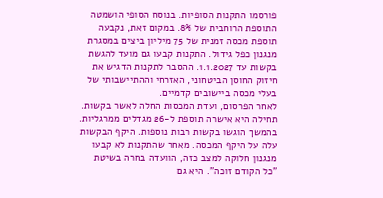פורסמו התקנות הסופיות. בנוסח הסופי הושמטה התוספת הרוחבית של 8%. במקום זאת, נקבעה תוספת מכסה זמנית של 75 מיליון ביצים במסגרת מנגנון כפל גידול. התקנות קבעו גם מועד להגשת בקשות עד 1.1.2027. ההסבר לתקנות הדגיש את חיזוק החוסן הביטחוני, האזרחי וההתיישבותי של בעלי מכסה ביישובים קדמיים.
לאחר הפרסום, ועדת המכסות החלה לאשר בקשות. תחילה היא אישרה תוספת ל-26 מגדלים ממרגליות. בהמשך הוגשו בקשות רבות נוספות. היקף הבקשות עלה על היקף המכסה. מאחר שהתקנות לא קבעו מנגנון חלוקה למצב כזה, הוועדה בחרה בשיטת "כל הקודם זוכה". היא גם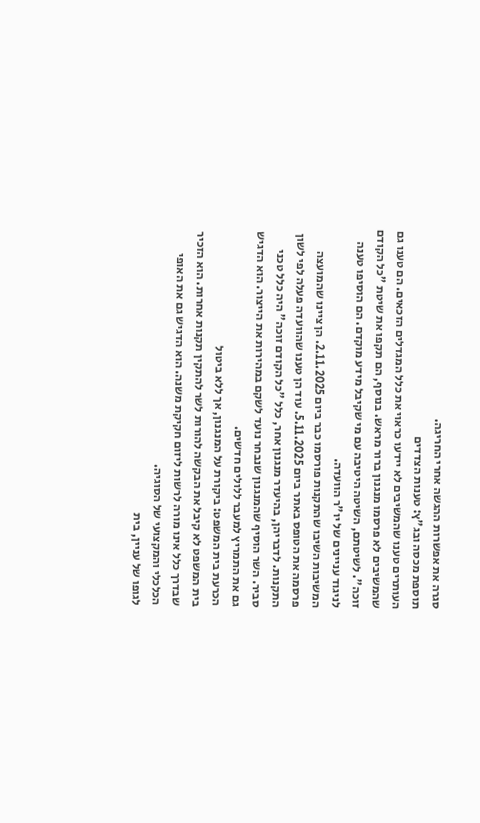סגרה את אפשרות ההגשה אחרי החריגה.
תוספת מכסה ובג"ץ: טענות הצדדים
העותרים טענו שהמשיבים לא יידעו כראוי את כלל המגדלים הזכאים. הם טענו גם שהמשיבים לא פרסמו מנגנון ברור מראש. בנוסף, הם תקפו את שיטת "כל הקודם זוכה". לשיטתם, השיטה היטיבה עם מי שקיבל מידע מוקדם. הם הוסיפו טענה לניגוד עניינים של יו"ר הוועדה.
המשיבות השיבו שהתקנות פורסמו כבר ביום 2.11.2025. הן ציינו שהמועצה פרסמה את הטופס באתר ביום 5.11.2025. עוד הן טענו שהוועדה פעלה לפי לשון התקנות. לדבריהן, בהיעדר מנגנון אחר, כלל "כל הקודם זוכה" היה כלל טכני סביר. השר הוסיף שהמנגנון שנבחר נועד לשקם במהירות את הייצור. הוא הדגיש גם את התמריץ למעבר ללולים חדשים.
הכרעת בית המשפט: ביקורת על המנגנון, אך ללא ביטול
בית המשפט לא קיבל את הבקשה להורות לשר להתקין תקנות אחרות. הוא הזכיר שבדרך כלל אינו מורה לרשות ליזום חקיקת משנה. הוא הדגיש גם את האופי הכלכלי והמקצועי של הסוגיה.
לגופו של עניין, בית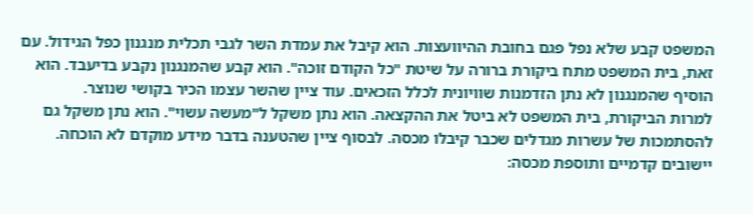המשפט קבע שלא נפל פגם בחובת ההיוועצות. הוא קיבל את עמדת השר לגבי תכלית מנגנון כפל הגידול. עם זאת, בית המשפט מתח ביקורת ברורה על שיטת "כל הקודם זוכה". הוא קבע שהמנגנון נקבע בדיעבד. הוא הוסיף שהמנגנון לא נתן הזדמנות שוויונית לכלל הזכאים. עוד ציין שהשר עצמו הכיר בקושי שנוצר.
למרות הביקורת, בית המשפט לא ביטל את ההקצאה. הוא נתן משקל ל"מעשה עשוי". הוא נתן משקל גם להסתמכות של עשרות מגדלים שכבר קיבלו מכסה. לבסוף ציין שהטענה בדבר מידע מוקדם לא הוכחה.
יישובים קדמיים ותוספת מכסה: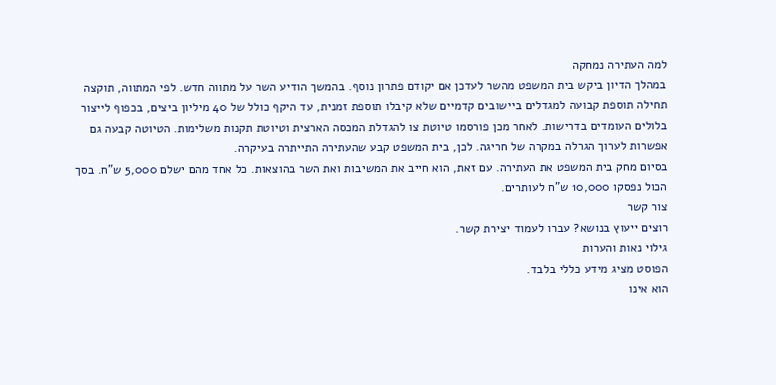למה העתירה נמחקה
במהלך הדיון ביקש בית המשפט מהשר לעדכן אם יקודם פתרון נוסף. בהמשך הודיע השר על מתווה חדש. לפי המתווה, תוקצה תחילה תוספת קבועה למגדלים ביישובים קדמיים שלא קיבלו תוספת זמנית, עד היקף כולל של 40 מיליון ביצים, בכפוף לייצור בלולים העומדים בדרישות. לאחר מכן פורסמו טיוטת צו להגדלת המכסה הארצית וטיוטת תקנות משלימות. הטיוטה קבעה גם אפשרות לערוך הגרלה במקרה של חריגה. לכן, בית המשפט קבע שהעתירה התייתרה בעיקרה.
בסיום מחק בית המשפט את העתירה. עם זאת, הוא חייב את המשיבות ואת השר בהוצאות. כל אחד מהם ישלם 5,000 ש"ח. בסך הכול נפסקו 10,000 ש"ח לעותרים.
צור קשר
רוצים ייעוץ בנושא? עברו לעמוד יצירת קשר.
גילוי נאות והערות
הפוסט מציג מידע כללי בלבד.
הוא אינו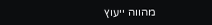מהווה ייעוץ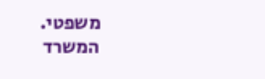משפטי.
המשרד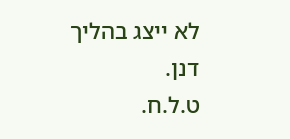לא ייצג בהליך דנן.
ט.ל.ח.